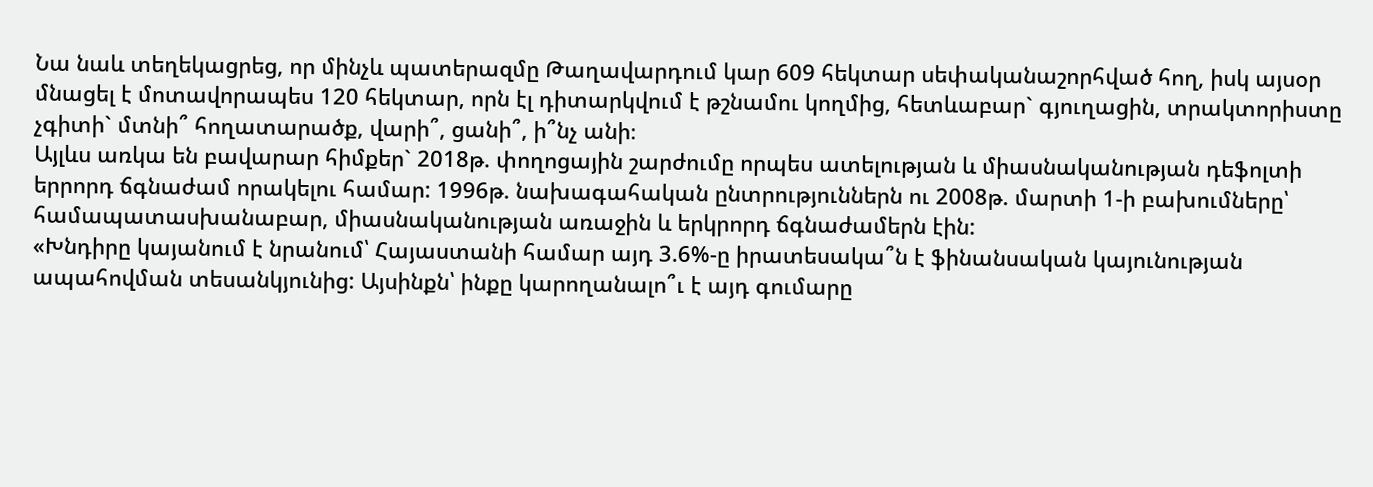Նա նաև տեղեկացրեց, որ մինչև պատերազմը Թաղավարդում կար 609 հեկտար սեփականաշորհված հող, իսկ այսօր մնացել է մոտավորապես 120 հեկտար, որն էլ դիտարկվում է թշնամու կողմից, հետևաբար` գյուղացին, տրակտորիստը չգիտի` մտնի՞ հողատարածք, վարի՞, ցանի՞, ի՞նչ անի։
Այլևս առկա են բավարար հիմքեր` 2018թ. փողոցային շարժումը որպես ատելության և միասնականության դեֆոլտի երրորդ ճգնաժամ որակելու համար: 1996թ. նախագահական ընտրություններն ու 2008թ. մարտի 1-ի բախումները՝ համապատասխանաբար, միասնականության առաջին և երկրորդ ճգնաժամերն էին:
«Խնդիրը կայանում է նրանում՝ Հայաստանի համար այդ 3.6%-ը իրատեսակա՞ն է ֆինանսական կայունության ապահովման տեսանկյունից: Այսինքն՝ ինքը կարողանալո՞ւ է այդ գումարը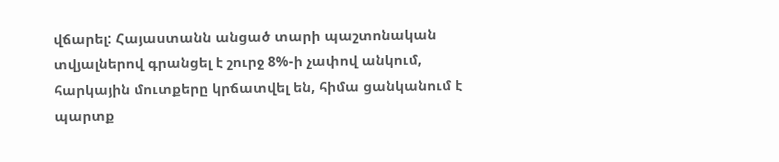վճարել: Հայաստանն անցած տարի պաշտոնական տվյալներով գրանցել է շուրջ 8%-ի չափով անկում, հարկային մուտքերը կրճատվել են, հիմա ցանկանում է պարտք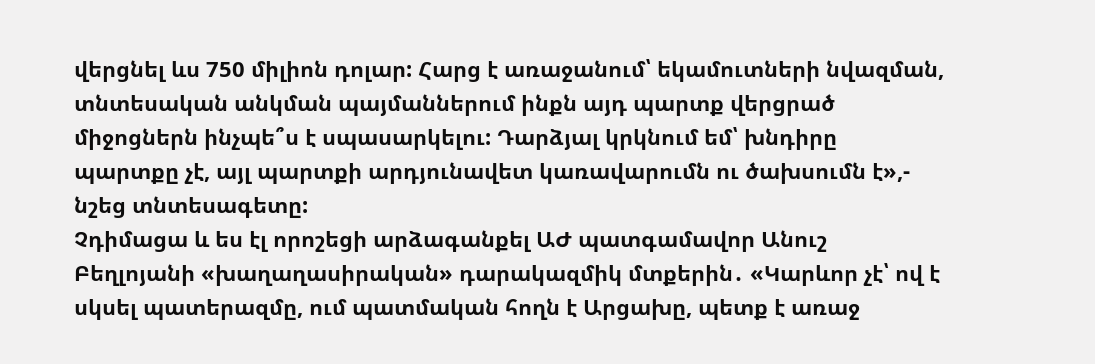վերցնել ևս 750 միլիոն դոլար: Հարց է առաջանում՝ եկամուտների նվազման, տնտեսական անկման պայմաններում ինքն այդ պարտք վերցրած միջոցներն ինչպե՞ս է սպասարկելու: Դարձյալ կրկնում եմ՝ խնդիրը պարտքը չէ, այլ պարտքի արդյունավետ կառավարումն ու ծախսումն է»,- նշեց տնտեսագետը:
Չդիմացա և ես էլ որոշեցի արձագանքել ԱԺ պատգամավոր Անուշ Բեղլոյանի «խաղաղասիրական» դարակազմիկ մտքերին․ «Կարևոր չէ՝ ով է սկսել պատերազմը, ում պատմական հողն է Արցախը, պետք է առաջ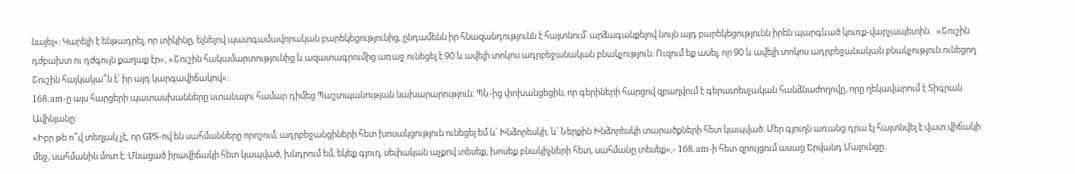նայել»։ Կարելի է ենթադրել, որ տիկինը, ելնելով պատգամավորական բարեկեցությունից, ընդամենն իր հնազանդությունն է հայտնում՝ արձագանքելով նույն այդ բարեկեցությունն իրեն պարգևած կուռք-վարչապետին․ «Շուշին դժբախտ ու դժգույն քաղաք էր», «Շուշին հակամարտությունից և ազատագրումից առաջ ունեցել է 90 և ավելի տոկոս ադրբեջանական բնակչություն։ Ուզում եք ասել, որ 90 և ավելի տոկոս ադրբեջանական բնակչություն ունեցող Շուշին հայկակա՞ն է՝ իր այդ կարգավիճակով»։
168.am-ը այս հարցերի պատասխանները ստանալու համար դիմեց Պաշտպանության նախարարություն։ ՊՆ-ից փոխանցեցին, որ գերիների հարցով զբաղվում է գերատեսչական հանձնաժողովը, որը ղեկավարում է Տիգրան Ավինյանը։
«Իբր թե ո՞վ տեղյակ չէ, որ GPS-ով են սահմանները որոշում, ադրբեջանցիների հետ խոսակցություն ունեցել եմ և՛ Խնձորեսկի, և՛ Ներքին Խնձորեսկի տարածքների հետ կապված։ Մեր գյուղն առանց դրա էլ հայտնվել է վատ վիճակի մեջ, սահմանին մոտ է։ Մնացած իրավիճակի հետ կապված, խնդրում եմ, եկեք գյուղ, սեփական աչքով տեսեք, խոսեք բնակիչների հետ, սահմանը տեսեք»,- 168.am-ի հետ զրույցում ասաց Երվանդ Մալունցը։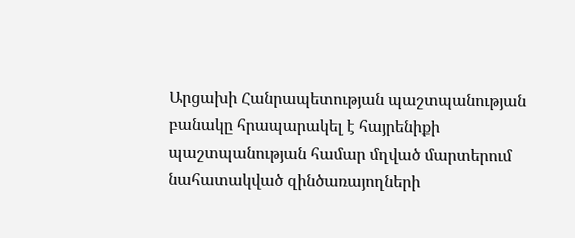Արցախի Հանրապետության պաշտպանության բանակը հրապարակել է հայրենիքի պաշտպանության համար մղված մարտերում նահատակված զինծառայողների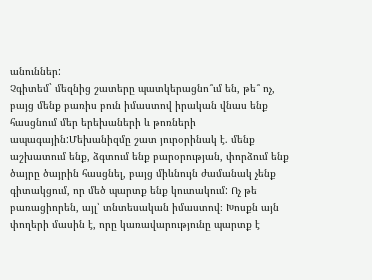անուններ:
Չգիտեմ` մեզնից շատերը պատկերացնո՞ւմ են, թե՞ ոչ, բայց մենք բառիս բուն իմաստով իրական վնաս ենք հասցնում մեր երեխաների և թոռների ապագային:Մեխանիզմը շատ յուրօրինակ է. մենք աշխատում ենք, ձգտում ենք բարօրության, փորձում ենք ծայրը ծայրին հասցնել, բայց միևնույն ժամանակ չենք գիտակցում, որ մեծ պարտք ենք կուտակում: Ոչ թե բառացիորեն, այլ՝ տնտեսական իմաստով։ Խոսքն այն փողերի մասին է, որը կառավարությունը պարտք է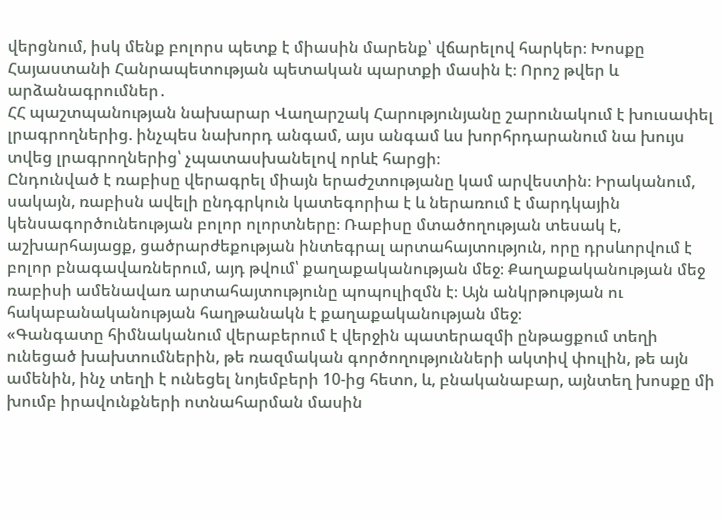վերցնում, իսկ մենք բոլորս պետք է միասին մարենք՝ վճարելով հարկեր։ Խոսքը Հայաստանի Հանրապետության պետական պարտքի մասին է։ Որոշ թվեր և արձանագրումներ․
ՀՀ պաշտպանության նախարար Վաղարշակ Հարությունյանը շարունակում է խուսափել լրագրողներից. ինչպես նախորդ անգամ, այս անգամ ևս խորհրդարանում նա խույս տվեց լրագրողներից՝ չպատասխանելով որևէ հարցի։
Ընդունված է ռաբիսը վերագրել միայն երաժշտությանը կամ արվեստին։ Իրականում, սակայն, ռաբիսն ավելի ընդգրկուն կատեգորիա է և ներառում է մարդկային կենսագործունեության բոլոր ոլորտները։ Ռաբիսը մտածողության տեսակ է, աշխարհայացք, ցածրարժեքության ինտեգրալ արտահայտություն, որը դրսևորվում է բոլոր բնագավառներում, այդ թվում՝ քաղաքականության մեջ։ Քաղաքականության մեջ ռաբիսի ամենավառ արտահայտությունը պոպուլիզմն է։ Այն անկրթության ու հակաբանականության հաղթանակն է քաղաքականության մեջ։
«Գանգատը հիմնականում վերաբերում է վերջին պատերազմի ընթացքում տեղի ունեցած խախտումներին, թե ռազմական գործողությունների ակտիվ փուլին, թե այն ամենին, ինչ տեղի է ունեցել նոյեմբերի 10-ից հետո, և, բնականաբար, այնտեղ խոսքը մի խումբ իրավունքների ոտնահարման մասին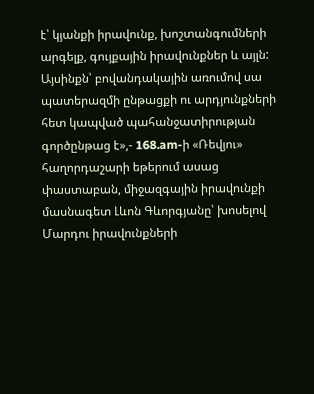է՝ կյանքի իրավունք, խոշտանգումների արգելք, գույքային իրավունքներ և այլն: Այսինքն՝ բովանդակային առումով սա պատերազմի ընթացքի ու արդյունքների հետ կապված պահանջատիրության գործընթաց է»,- 168.am-ի «Ռեվյու» հաղորդաշարի եթերում ասաց փաստաբան, միջազգային իրավունքի մասնագետ Լևոն Գևորգյանը՝ խոսելով Մարդու իրավունքների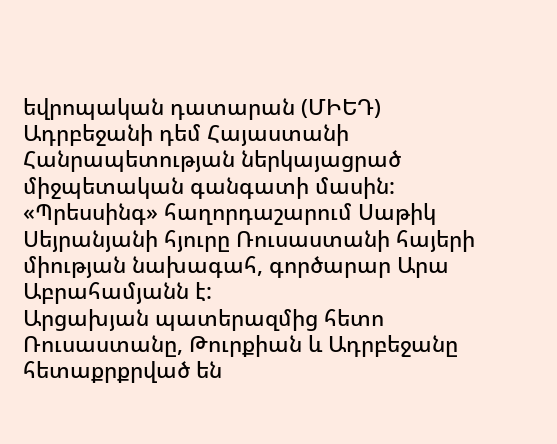եվրոպական դատարան (ՄԻԵԴ) Ադրբեջանի դեմ Հայաստանի Հանրապետության ներկայացրած միջպետական գանգատի մասին:
«Պրեսսինգ» հաղորդաշարում Սաթիկ Սեյրանյանի հյուրը Ռուսաստանի հայերի միության նախագահ, գործարար Արա Աբրահամյանն է:
Արցախյան պատերազմից հետո Ռուսաստանը, Թուրքիան և Ադրբեջանը հետաքրքրված են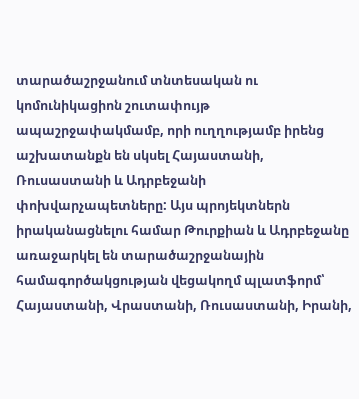տարածաշրջանում տնտեսական ու կոմունիկացիոն շուտափույթ ապաշրջափակմամբ, որի ուղղությամբ իրենց աշխատանքն են սկսել Հայաստանի, Ռուսաստանի և Ադրբեջանի փոխվարչապետները: Այս պրոյեկտներն իրականացնելու համար Թուրքիան և Ադրբեջանը առաջարկել են տարածաշրջանային համագործակցության վեցակողմ պլատֆորմ՝ Հայաստանի, Վրաստանի, Ռուսաստանի, Իրանի,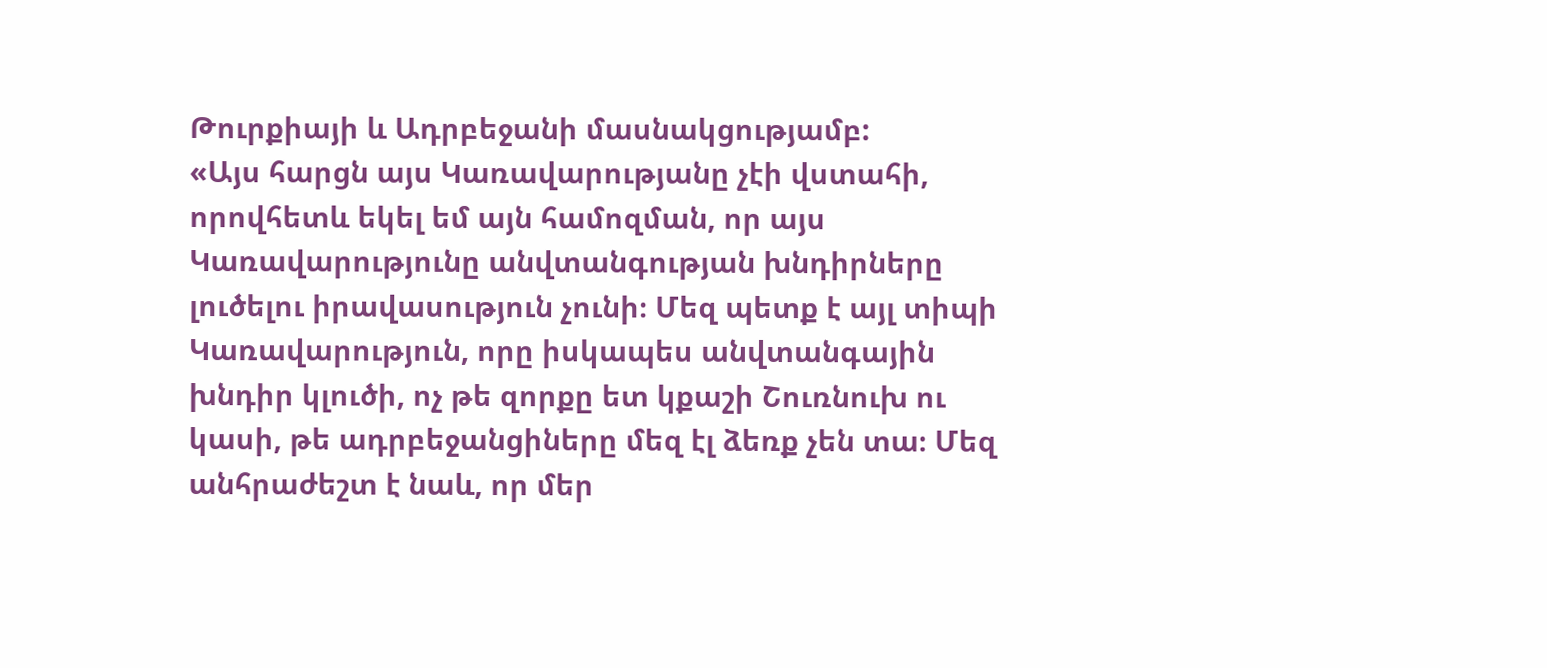Թուրքիայի և Ադրբեջանի մասնակցությամբ:
«Այս հարցն այս Կառավարությանը չէի վստահի, որովհետև եկել եմ այն համոզման, որ այս Կառավարությունը անվտանգության խնդիրները լուծելու իրավասություն չունի։ Մեզ պետք է այլ տիպի Կառավարություն, որը իսկապես անվտանգային խնդիր կլուծի, ոչ թե զորքը ետ կքաշի Շուռնուխ ու կասի, թե ադրբեջանցիները մեզ էլ ձեռք չեն տա։ Մեզ անհրաժեշտ է նաև, որ մեր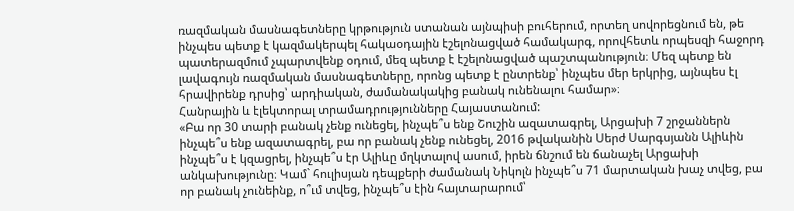ռազմական մասնագետները կրթություն ստանան այնպիսի բուհերում, որտեղ սովորեցնում են, թե ինչպես պետք է կազմակերպել հակաօդային էշելոնացված համակարգ, որովհետև որպեսզի հաջորդ պատերազմում չպարտվենք օդում, մեզ պետք է էշելոնացված պաշտպանություն։ Մեզ պետք են լավագույն ռազմական մասնագետները, որոնց պետք է ընտրենք՝ ինչպես մեր երկրից, այնպես էլ հրավիրենք դրսից՝ արդիական, ժամանակակից բանակ ունենալու համար»։
Հանրային և էլեկտորալ տրամադրությունները Հայաստանում:
«Բա որ 30 տարի բանակ չենք ունեցել, ինչպե՞ս ենք Շուշին ազատագրել, Արցախի 7 շրջաններն ինչպե՞ս ենք ազատագրել, բա որ բանակ չենք ունեցել, 2016 թվականին Սերժ Սարգսյանն Ալիևին ինչպե՞ս է կզացրել, ինչպե՞ս էր Ալիևը մղկտալով ասում, իրեն ճնշում են ճանաչել Արցախի անկախությունը։ Կամ` հուլիսյան դեպքերի ժամանակ Նիկոլն ինչպե՞ս 71 մարտական խաչ տվեց, բա որ բանակ չունեինք, ո՞ւմ տվեց, ինչպե՞ս էին հայտարարում՝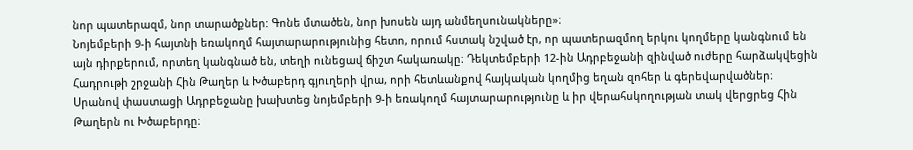նոր պատերազմ, նոր տարածքներ: Գոնե մտածեն, նոր խոսեն այդ անմեղսունակները»։
Նոյեմբերի 9-ի հայտնի եռակողմ հայտարարությունից հետո, որում հստակ նշված էր, որ պատերազմող երկու կողմերը կանգնում են այն դիրքերում, որտեղ կանգնած են, տեղի ունեցավ ճիշտ հակառակը։ Դեկտեմբերի 12-ին Ադրբեջանի զինված ուժերը հարձակվեցին Հադրութի շրջանի Հին Թաղեր և Խծաբերդ գյուղերի վրա, որի հետևանքով հայկական կողմից եղան զոհեր և գերեվարվածներ։ Սրանով փաստացի Ադրբեջանը խախտեց նոյեմբերի 9-ի եռակողմ հայտարարությունը և իր վերահսկողության տակ վերցրեց Հին Թաղերն ու Խծաբերդը։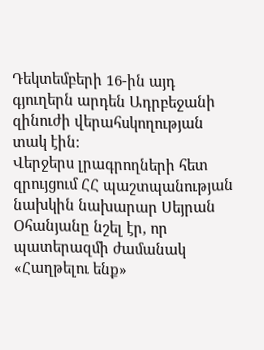Դեկտեմբերի 16-ին այդ գյուղերն արդեն Ադրբեջանի զինուժի վերահսկողության տակ էին։
Վերջերս լրագրողների հետ զրույցում ՀՀ պաշտպանության նախկին նախարար Սեյրան Օհանյանը նշել էր, որ պատերազմի ժամանակ «Հաղթելու ենք»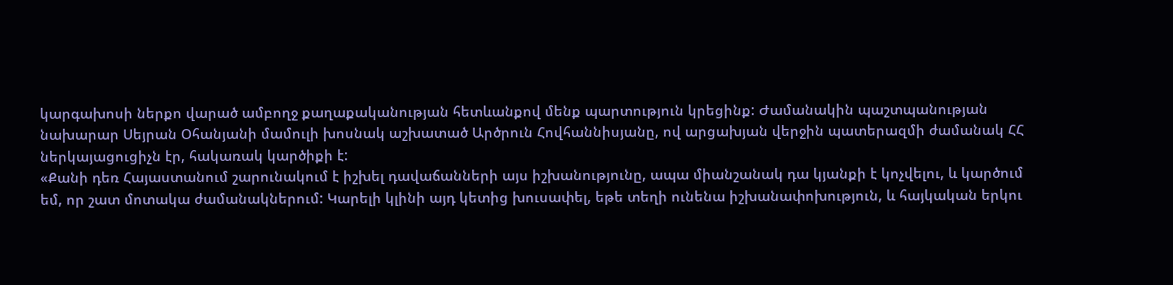կարգախոսի ներքո վարած ամբողջ քաղաքականության հետևանքով մենք պարտություն կրեցինք: Ժամանակին պաշտպանության նախարար Սեյրան Օհանյանի մամուլի խոսնակ աշխատած Արծրուն Հովհաննիսյանը, ով արցախյան վերջին պատերազմի ժամանակ ՀՀ ներկայացուցիչն էր, հակառակ կարծիքի է:
«Քանի դեռ Հայաստանում շարունակում է իշխել դավաճանների այս իշխանությունը, ապա միանշանակ դա կյանքի է կոչվելու, և կարծում եմ, որ շատ մոտակա ժամանակներում: Կարելի կլինի այդ կետից խուսափել, եթե տեղի ունենա իշխանափոխություն, և հայկական երկու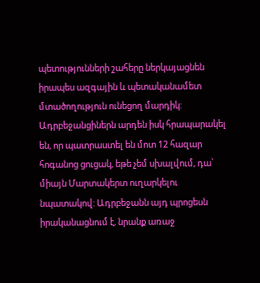պետությունների շահերը ներկայացնեն իրապես ազգային և պետականամետ մտածողություն ունեցող մարդիկ: Ադրբեջանցիներն արդեն իսկ հրապարակել են, որ պատրաստել են մոտ 12 հազար հոգանոց ցուցակ, եթե չեմ սխալվում, դա՝ միայն Մարտակերտ ուղարկելու նպատակով: Ադրբեջանն այդ պրոցեսն իրականացնում է, նրանք առաջ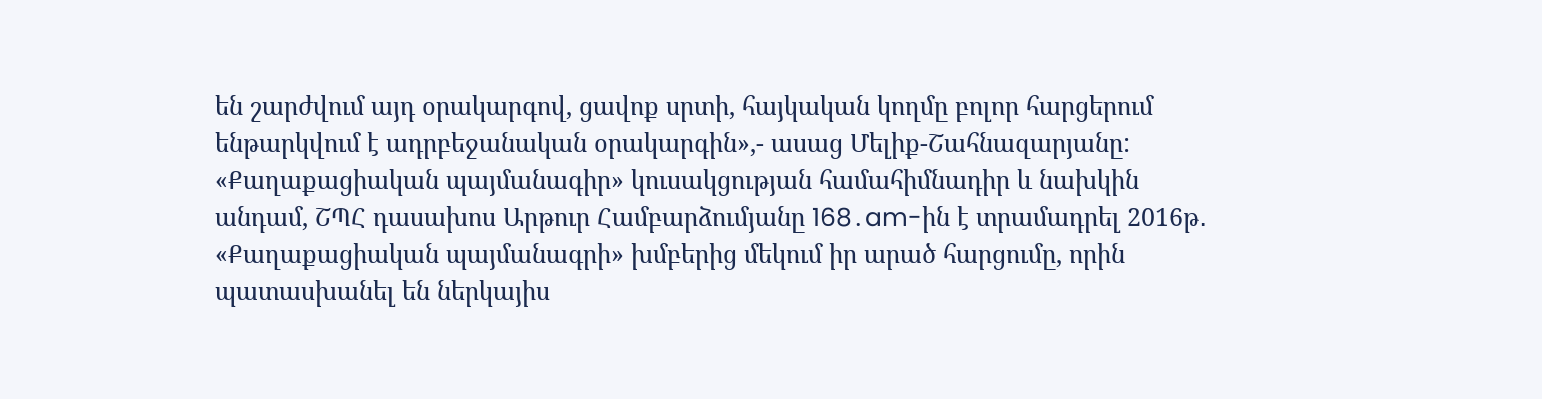են շարժվում այդ օրակարգով, ցավոք սրտի, հայկական կողմը բոլոր հարցերում ենթարկվում է ադրբեջանական օրակարգին»,- ասաց Մելիք-Շահնազարյանը:
«Քաղաքացիական պայմանագիր» կուսակցության համահիմնադիր և նախկին անդամ, ՇՊՀ դասախոս Արթուր Համբարձումյանը 168․am-ին է տրամադրել 2016թ․ «Քաղաքացիական պայմանագրի» խմբերից մեկում իր արած հարցումը, որին պատասխանել են ներկայիս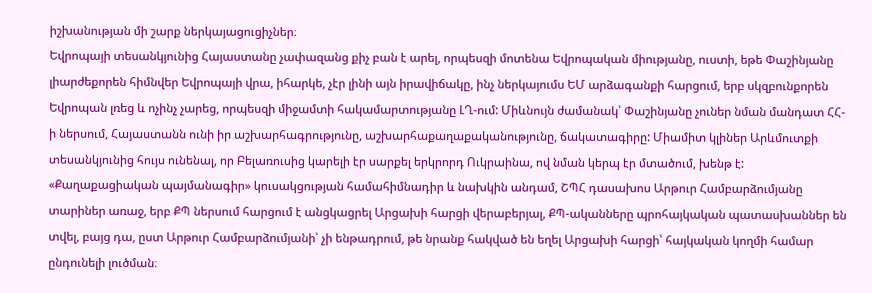իշխանության մի շարք ներկայացուցիչներ։
Եվրոպայի տեսանկյունից Հայաստանը չափազանց քիչ բան է արել, որպեսզի մոտենա Եվրոպական միությանը, ուստի, եթե Փաշինյանը լիարժեքորեն հիմնվեր Եվրոպայի վրա, իհարկե, չէր լինի այն իրավիճակը, ինչ ներկայումս ԵՄ արձագանքի հարցում, երբ սկզբունքորեն Եվրոպան լռեց և ոչինչ չարեց, որպեսզի միջամտի հակամարտությանը ԼՂ-ում: Միևնույն ժամանակ՝ Փաշինյանը չուներ նման մանդատ ՀՀ-ի ներսում, Հայաստանն ունի իր աշխարհագրությունը, աշխարհաքաղաքականությունը, ճակատագիրը: Միամիտ կլիներ Արևմուտքի տեսանկյունից հույս ունենալ, որ Բելառուսից կարելի էր սարքել երկրորդ Ուկրաինա, ով նման կերպ էր մտածում, խենթ է:
«Քաղաքացիական պայմանագիր» կուսակցության համահիմնադիր և նախկին անդամ, ՇՊՀ դասախոս Արթուր Համբարձումյանը տարիներ առաջ, երբ ՔՊ ներսում հարցում է անցկացրել Արցախի հարցի վերաբերյալ, ՔՊ-ականները պրոհայկական պատասխաններ են տվել, բայց դա, ըստ Արթուր Համբարձումյանի՝ չի ենթադրում, թե նրանք հակված են եղել Արցախի հարցի՝ հայկական կողմի համար ընդունելի լուծման։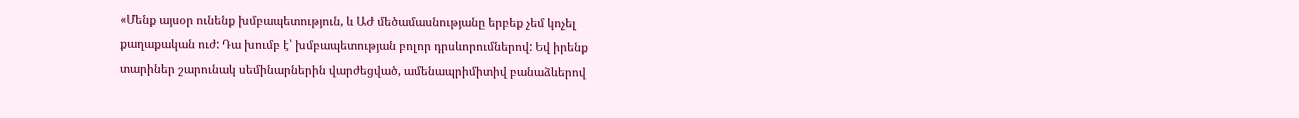«Մենք այսօր ունենք խմբապետություն, և ԱԺ մեծամասնությանը երբեք չեմ կոչել քաղաքական ուժ: Դա խումբ է՝ խմբապետության բոլոր դրսևորումներով: Եվ իրենք տարիներ շարունակ սեմինարներին վարժեցված, ամենապրիմիտիվ բանաձևերով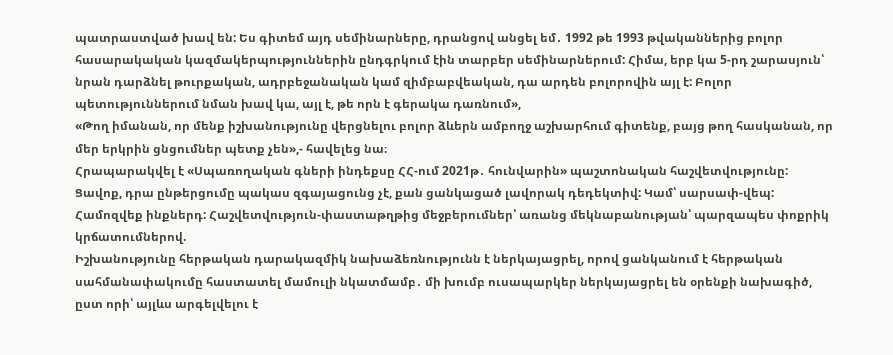պատրաստված խավ են: Ես գիտեմ այդ սեմինարները, դրանցով անցել եմ․ 1992 թե 1993 թվականներից բոլոր հասարակական կազմակերպություններին ընդգրկում էին տարբեր սեմինարներում: Հիմա, երբ կա 5-րդ շարասյուն՝ նրան դարձնել թուրքական, ադրբեջանական կամ զիմբաբվեական, դա արդեն բոլորովին այլ է: Բոլոր պետություններում նման խավ կա, այլ է, թե որն է գերակա դառնում»,
«Թող իմանան, որ մենք իշխանությունը վերցնելու բոլոր ձևերն ամբողջ աշխարհում գիտենք, բայց թող հասկանան, որ մեր երկրին ցնցումներ պետք չեն»,- հավելեց նա։
Հրապարակվել է «Սպառողական գների ինդեքսը ՀՀ-ում 2021թ․ հունվարին» պաշտոնական հաշվետվությունը: Ցավոք, դրա ընթերցումը պակաս զգայացունց չէ, քան ցանկացած լավորակ դեդեկտիվ: Կամ՝ սարսափ-վեպ: Համոզվեք ինքներդ: Հաշվետվություն-փաստաթղթից մեջբերումներ՝ առանց մեկնաբանության՝ պարզապես փոքրիկ կրճատումներով.
Իշխանությունը հերթական դարակազմիկ նախաձեռնությունն է ներկայացրել, որով ցանկանում է հերթական սահմանափակումը հաստատել մամուլի նկատմամբ․ մի խումբ ուսապարկեր ներկայացրել են օրենքի նախագիծ, ըստ որի՝ այլևս արգելվելու է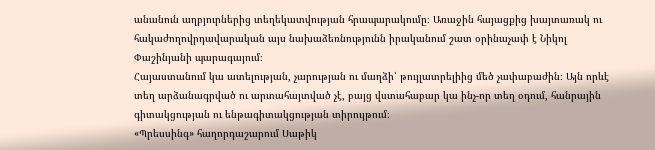անանուն աղբյուրներից տեղեկատվության հրապարակումը։ Առաջին հայացքից խայտառակ ու հակաժողովրդավարական այս նախաձեռնությունն իրականում շատ օրինաչափ է Նիկոլ Փաշինյանի պարագայում։
Հայաստանում կա ատելության, չարության ու մաղձի՝ թույլատրելիից մեծ չափաբաժին։ Այն որևէ տեղ արձանագրված ու արտահայտված չէ, բայց վստահաբար կա ինչ-որ տեղ օդում, հանրային գիտակցության ու ենթագիտակցության տիրույթում։
«Պրեսսինգ» հաղորդաշարում Սաթիկ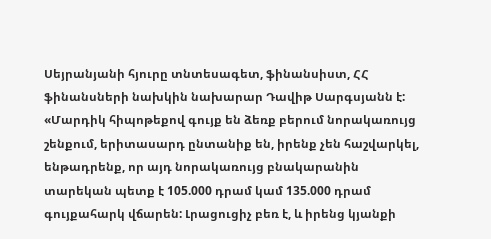Սեյրանյանի հյուրը տնտեսագետ, ֆինանսիստ, ՀՀ ֆինանսների նախկին նախարար Դավիթ Սարգսյանն է:
«Մարդիկ հիպոթեքով գույք են ձեռք բերում նորակառույց շենքում, երիտասարդ ընտանիք են, իրենք չեն հաշվարկել, ենթադրենք, որ այդ նորակառույց բնակարանին տարեկան պետք է 105.000 դրամ կամ 135.000 դրամ գույքահարկ վճարեն: Լրացուցիչ բեռ է, և իրենց կյանքի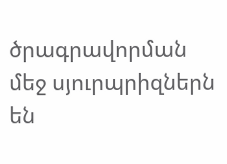ծրագրավորման մեջ սյուրպրիզներն են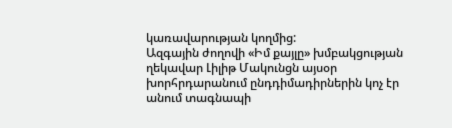կառավարության կողմից:
Ազգային ժողովի «Իմ քայլը» խմբակցության ղեկավար Լիլիթ Մակունցն այսօր խորհրդարանում ընդդիմադիրներին կոչ էր անում տագնապի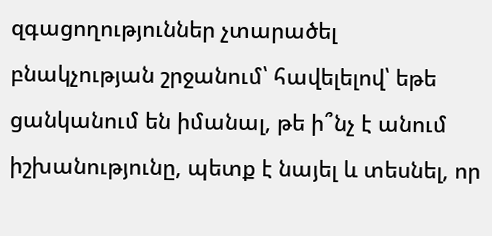զգացողություններ չտարածել բնակչության շրջանում՝ հավելելով՝ եթե ցանկանում են իմանալ, թե ի՞նչ է անում իշխանությունը, պետք է նայել և տեսնել, որ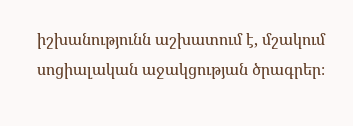իշխանությունն աշխատում է, մշակում սոցիալական աջակցության ծրագրեր։